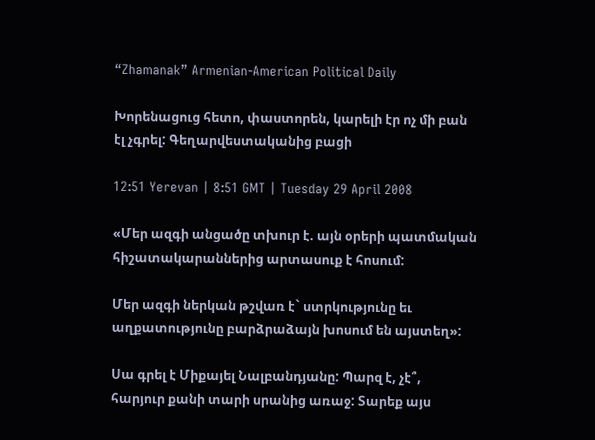“Zhamanak” Armenian-American Political Daily

Խորենացուց հետո, փաստորեն, կարելի էր ոչ մի բան էլ չգրել: Գեղարվեստականից բացի

12:51 Yerevan | 8:51 GMT | Tuesday 29 April 2008

«Մեր ազգի անցածը տխուր է. այն օրերի պատմական հիշատակարաններից արտասուք է հոսում:

Մեր ազգի ներկան թշվառ է` ստրկությունը եւ աղքատությունը բարձրաձայն խոսում են այստեղ»:

Սա գրել է Միքայել Նալբանդյանը: Պարզ է, չէ՞, հարյուր քանի տարի սրանից առաջ: Տարեք այս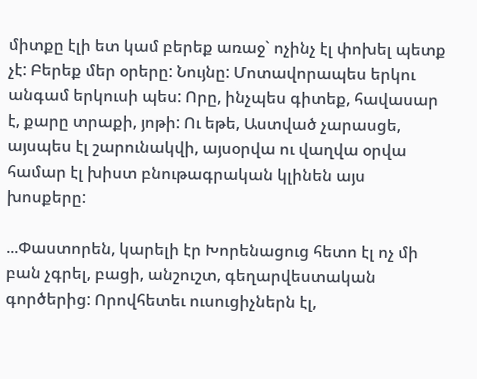միտքը էլի ետ կամ բերեք առաջ` ոչինչ էլ փոխել պետք չէ: Բերեք մեր օրերը: Նույնը: Մոտավորապես երկու անգամ երկուսի պես: Որը, ինչպես գիտեք, հավասար է, քարը տրաքի, յոթի: Ու եթե, Աստված չարասցե, այսպես էլ շարունակվի, այսօրվա ու վաղվա օրվա համար էլ խիստ բնութագրական կլինեն այս խոսքերը:

...Փաստորեն, կարելի էր Խորենացուց հետո էլ ոչ մի բան չգրել, բացի, անշուշտ, գեղարվեստական գործերից: Որովհետեւ ուսուցիչներն էլ,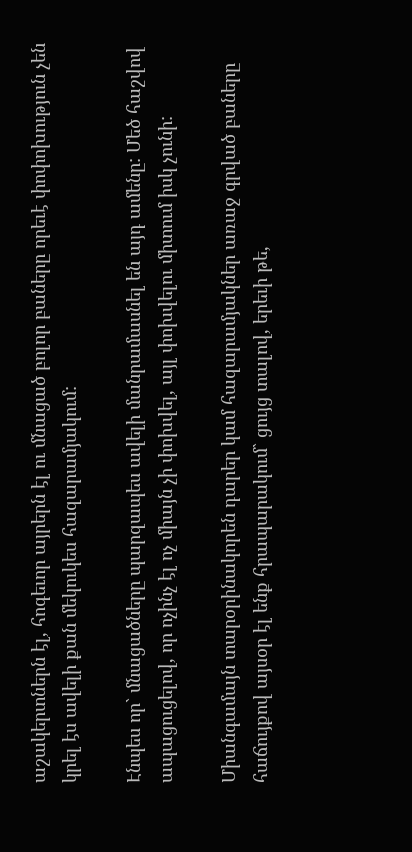աշակերտներն էլ, հոգեւոր այրերն էլ ու մնացած բոլոր բաները որեւէ փոփոխություն չեն կրել էս ավելի քան մեկուկես հազարամյակում:

Էնպես որ` մնացածները պարզապես ավելի մանրամասնել են այդ ամենը: Մեծ հաշվով ապացուցելով, որ ոչինչ էլ ոչ միայն չի փոխվել, այլ փոխվելու միտում իսկ չունի:

Միանգամայն տարօրինակորեն դարեր կամ հազարամյակներ առաջ գրված բաները հաճույքով այսօր էլ ենք հրապարակում` ցույց տալով, երեւի թե,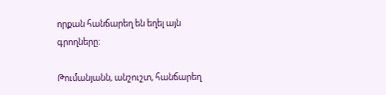որքան հանճարեղ են եղել այն գրողները:

Թումանյանն, անշուշտ, հանճարեղ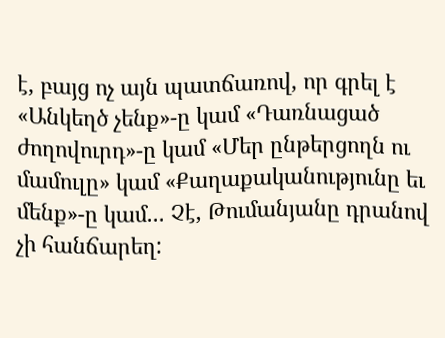է, բայց ոչ այն պատճառով, որ գրել է «Անկեղծ չենք»-ը կամ «Դառնացած ժողովուրդ»-ը կամ «Մեր ընթերցողն ու մամուլը» կամ «Քաղաքականությունը եւ մենք»-ը կամ... Չէ, Թումանյանը դրանով չի հանճարեղ: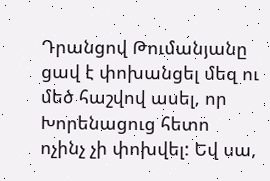Դրանցով Թումանյանը ցավ է փոխանցել մեզ ու մեծ հաշվով ասել, որ Խորենացուց հետո ոչինչ չի փոխվել: Եվ սա,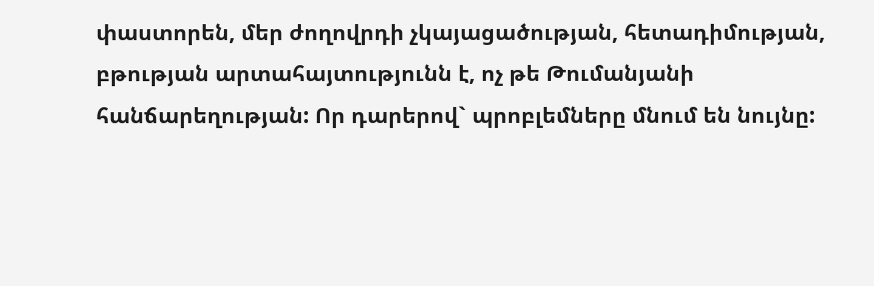փաստորեն, մեր ժողովրդի չկայացածության, հետադիմության, բթության արտահայտությունն է, ոչ թե Թումանյանի հանճարեղության: Որ դարերով` պրոբլեմները մնում են նույնը: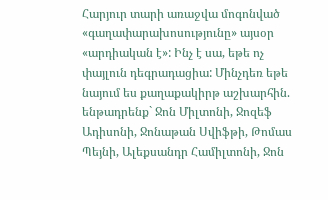Հարյուր տարի առաջվա մոգոնված «գաղափարախոսությունը» այսօր «արդիական է»: Ինչ է սա, եթե ոչ փայլուն դեգրադացիա: Մինչդեռ եթե նայում ես քաղաքակիրթ աշխարհին. ենթադրենք` Ջոն Միլտոնի, Ջոզեֆ Ադիսոնի, Ջոնաթան Սվիֆթի, Թոմաս Պեյնի, Ալեքսանդր Համիլտոնի, Ջոն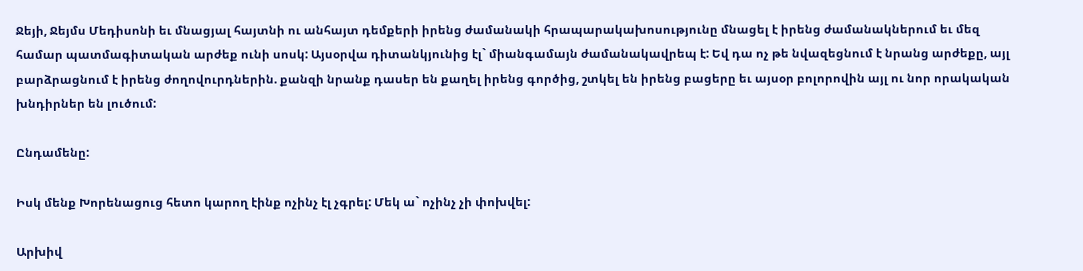Ջեյի, Ջեյմս Մեդիսոնի եւ մնացյալ հայտնի ու անհայտ դեմքերի իրենց ժամանակի հրապարակախոսությունը մնացել է իրենց ժամանակներում եւ մեզ համար պատմագիտական արժեք ունի սոսկ: Այսօրվա դիտանկյունից էլ` միանգամայն ժամանակավրեպ է: Եվ դա ոչ թե նվազեցնում է նրանց արժեքը, այլ բարձրացնում է իրենց ժողովուրդներին. քանզի նրանք դասեր են քաղել իրենց գործից, շտկել են իրենց բացերը եւ այսօր բոլորովին այլ ու նոր որակական խնդիրներ են լուծում:

Ընդամենը:

Իսկ մենք Խորենացուց հետո կարող էինք ոչինչ էլ չգրել: Մեկ ա` ոչինչ չի փոխվել:

Արխիվ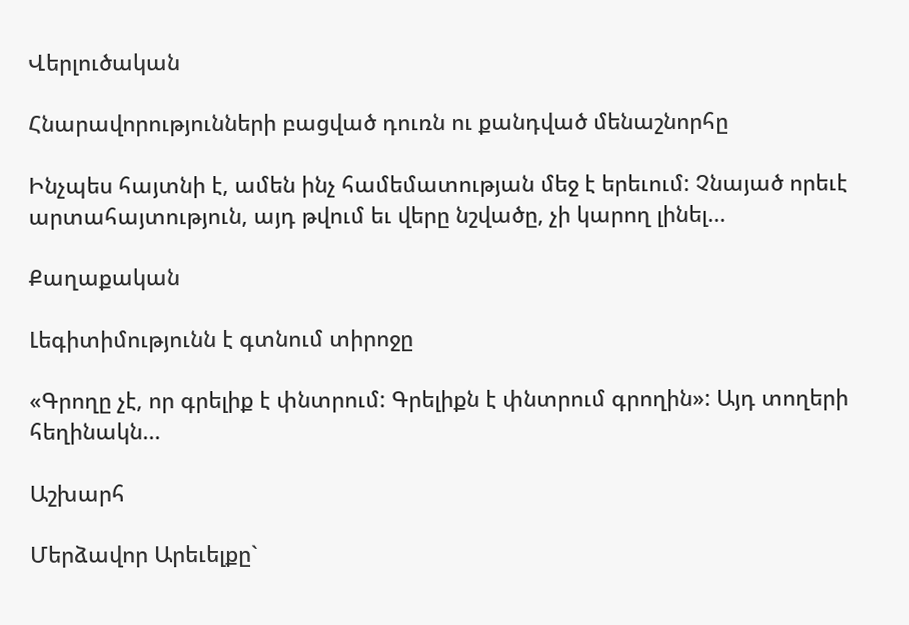Վերլուծական

Հնարավորությունների բացված դուռն ու քանդված մենաշնորհը

Ինչպես հայտնի է, ամեն ինչ համեմատության մեջ է երեւում: Չնայած որեւէ արտահայտություն, այդ թվում եւ վերը նշվածը, չի կարող լինել...

Քաղաքական

Լեգիտիմությունն է գտնում տիրոջը

«Գրողը չէ, որ գրելիք է փնտրում: Գրելիքն է փնտրում գրողին»: Այդ տողերի հեղինակն...

Աշխարհ

Մերձավոր Արեւելքը`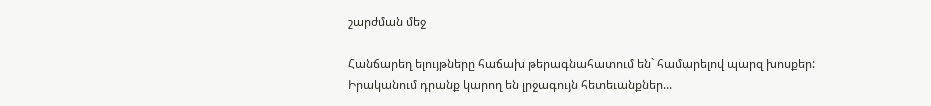շարժման մեջ

Հանճարեղ ելույթները հաճախ թերագնահատում են` համարելով պարզ խոսքեր: Իրականում դրանք կարող են լրջագույն հետեւանքներ...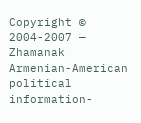Copyright © 2004-2007 — Zhamanak Armenian-American political information-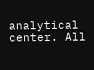analytical center. All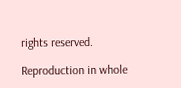rights reserved.

Reproduction in whole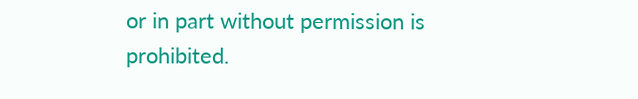or in part without permission is prohibited.